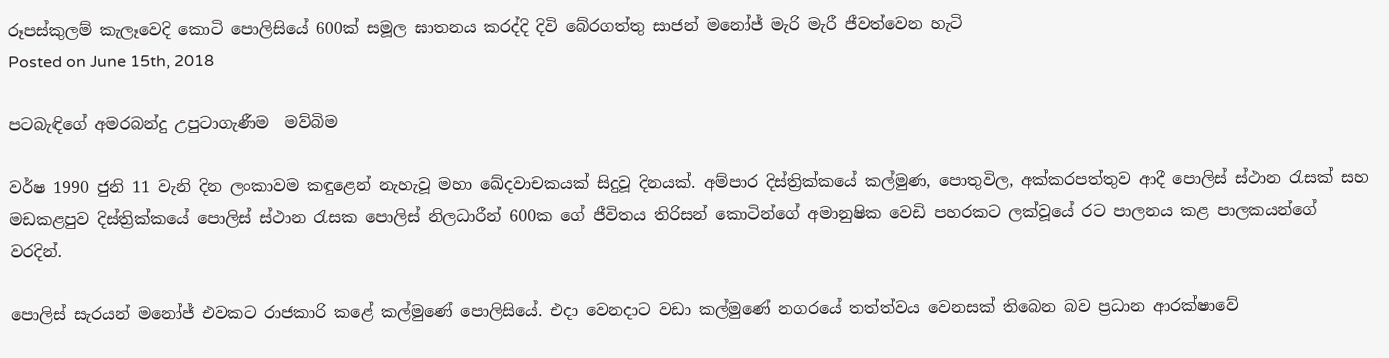රූපස්කුලම් කැලෑවෙදි කොටි පොලිසියේ 600ක් සමූල ඝාතනය කරද්දි දිවි බේරගත්තු සාජන් මනෝජ් මැරි මැරී ජීවත්වෙන හැටි
Posted on June 15th, 2018

පටබැඳිගේ අමරබන්දු උපුටාගැණීම  මව්බිම

වර්ෂ 1990 ජුනි 11 වැනි දින ලංකාවම කඳුළෙන් නැහැවූ මහා ඛේදවාචකයක් සිදුවූ දිනයක්. අම්පාර දිස්ත්‍රික්කයේ කල්මුණ, පොතුවිල, අක්කරපත්තුව ආදී පොලිස් ස්ථාන රැසක් සහ මඩකළපුව දිස්ත්‍රික්කයේ පොලිස් ස්ථාන රැසක පොලිස් නිලධාරීන් 600ක ගේ ජීවිතය තිරිසන් කොටින්ගේ අමානුෂික වෙඩි පහරකට ලක්වූයේ රට පාලනය කළ පාලකයන්ගේ වරදින්.

පොලිස් සැරයන් මනෝජ් එවකට රාජකාරි කළේ කල්මුණේ පොලිසියේ. එදා වෙනදාට වඩා කල්මුණේ නගරයේ තත්ත්වය වෙනසක් තිබෙන බව ප්‍රධාන ආරක්ෂාවේ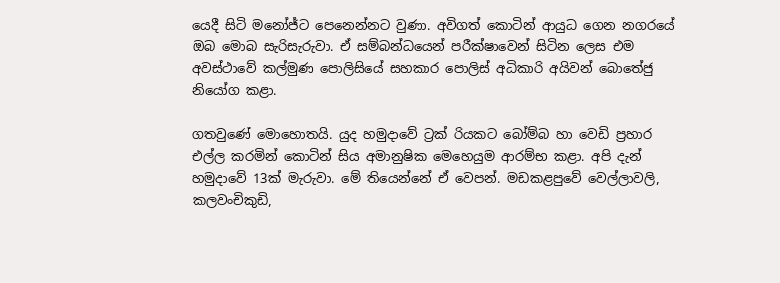යෙදී සිටි මනෝජ්ට පෙනෙන්නට වුණා. අවිගත් කොටින් ආයුධ ගෙන නගරයේ ඔබ මොබ සැරිසැරුවා. ඒ සම්බන්ධයෙන් පරීක්ෂාවෙන් සිටින ලෙස එම අවස්ථාවේ කල්මුණ පොලිසියේ සහකාර පොලිස් අධිකාරි අයිවන් බොතේජු නියෝග කළා.

ගතවුණේ මොහොතයි. යුද හමුදාවේ ට්‍රක් රියකට බෝම්බ හා වෙඩි ප්‍රහාර එල්ල කරමින් කොටින් සිය අමානුෂික මෙහෙයුම ආරම්භ කළා. අපි දැන් හමුදාවේ 13ක් මැරුවා. මේ තියෙන්නේ ඒ වෙපන්. මඩකළපුවේ වෙල්ලාවලි, කලවංචිකුඩි,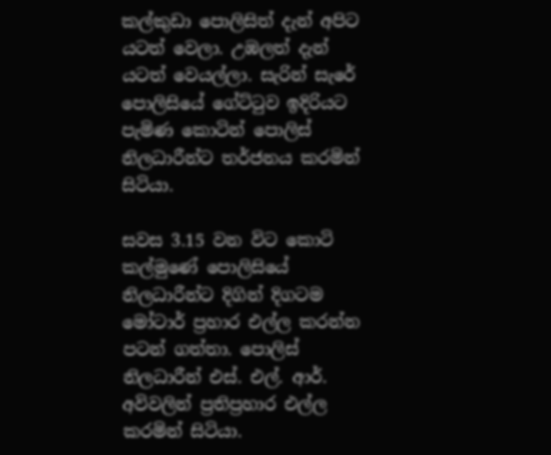කල්කුඩා පොලිසිත් දැන් අපිට යටත් වෙලා. උඹලත් දැන් යටත් වෙයල්ලා. සැරින් සැරේ පොලිසියේ ගේට්ටුව ඉදිරියට පැමිණ කොටින් පොලිස් නිලධාරීන්ට තර්ජනය කරමින් සිටියා.

සවස 3.15 වන විට කොටි කල්මුණේ පොලිසියේ නිලධාරීන්ට දිගින් දිගටම මෝටාර් ප්‍රහාර එල්ල කරන්න පටන් ගත්තා. පොලිස් නිලධාරීන් එස්. එල්. ආර්. අවිවලින් ප්‍රතිප්‍රහාර එල්ල කරමින් සිටියා.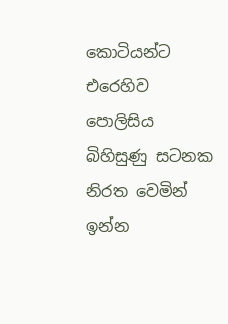කොටියන්ට එරෙහිව පොලිසිය බිහිසුණු සටනක නිරත වෙමින් ඉන්න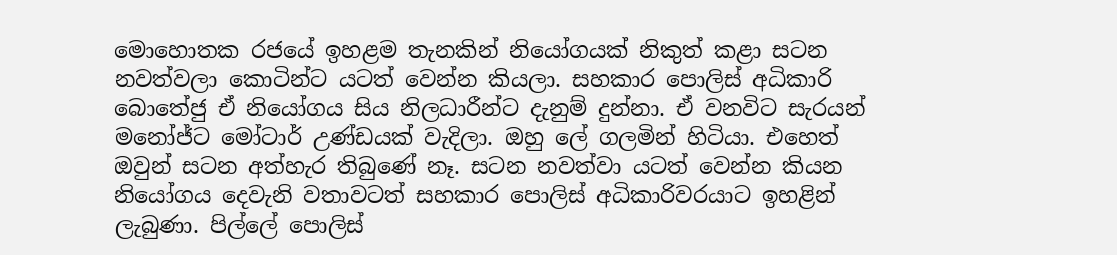මොහොතක රජයේ ඉහළම තැනකින් නියෝගයක් නිකුත් කළා සටන නවත්වලා කොටින්ට යටත් වෙන්න කියලා. සහකාර පොලිස් අධිකාරි බොතේජු ඒ නියෝගය සිය නිලධාරීන්ට දැනුම් දුන්නා. ඒ වනවිට සැරයන් මනෝජ්ට මෝටාර් උණ්ඩයක් වැදිලා. ඔහු ලේ ගලමින් හිටියා. එහෙත් ඔවුන් සටන අත්හැර තිබුණේ නෑ. සටන නවත්වා යටත් වෙන්න කියන නියෝගය දෙවැනි වතාවටත් සහකාර පොලිස් අධිකාරිවරයාට ඉහළින් ලැබුණා. පිල්ලේ පොලිස්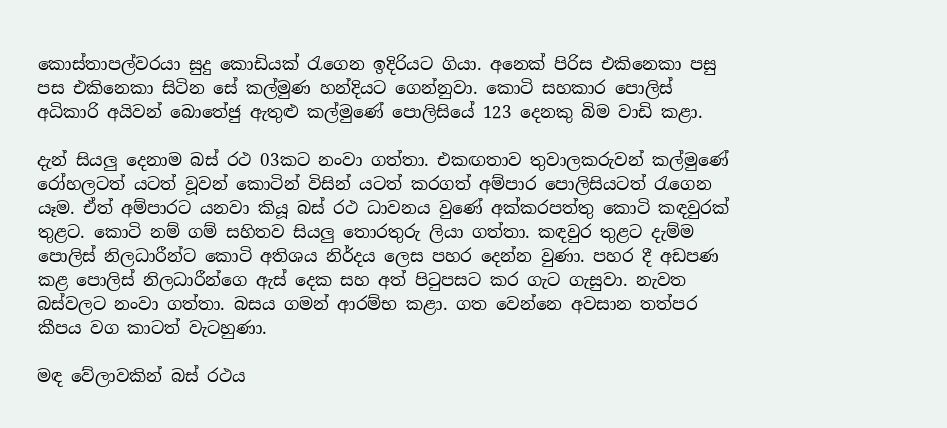කොස්තාපල්වරයා සුදු කොඩියක් රැගෙන ඉදිරියට ගියා. අනෙක් පිරිස එකිනෙකා පසු පස එකිනෙකා සිටින සේ කල්මුණ හන්දියට ගෙන්නුවා. කොටි සහකාර පොලිස් අධිකාරි අයිවන් බොතේජු ඇතුළු කල්මුණේ පොලිසියේ 123 දෙනකු බිම වාඩි කළා.

දැන් සියලු දෙනාම බස් රථ 03කට නංවා ගත්තා. එකඟතාව තුවාලකරුවන් කල්මුණේ රෝහලටත් යටත් වූවන් කොටින් විසින් යටත් කරගත් අම්පාර පොලිසියටත් රැගෙන යෑම. ඒත් අම්පාරට යනවා කියූ බස් රථ ධාවනය වුණේ අක්කරපත්තු කොටි කඳවුරක් තුළට. කොටි නම් ගම් සහිතව සියලු තොරතුරු ලියා ගත්තා. කඳවුර තුළට දැම්ම පොලිස් නිලධාරීන්ට කොටි අතිශය නිර්දය ලෙස පහර දෙන්න වුණා. පහර දී අඩපණ කළ පොලිස් නිලධාරීන්ගෙ ඇස් දෙක සහ අත් පිටුපසට කර ගැට ගැසුවා. නැවත බස්වලට නංවා ගත්තා. බසය ගමන් ආරම්භ කළා. ගත වෙන්නෙ අවසාන තත්පර කීපය වග කාටත් වැටහුණා.

මඳ වේලාවකින් බස් රථය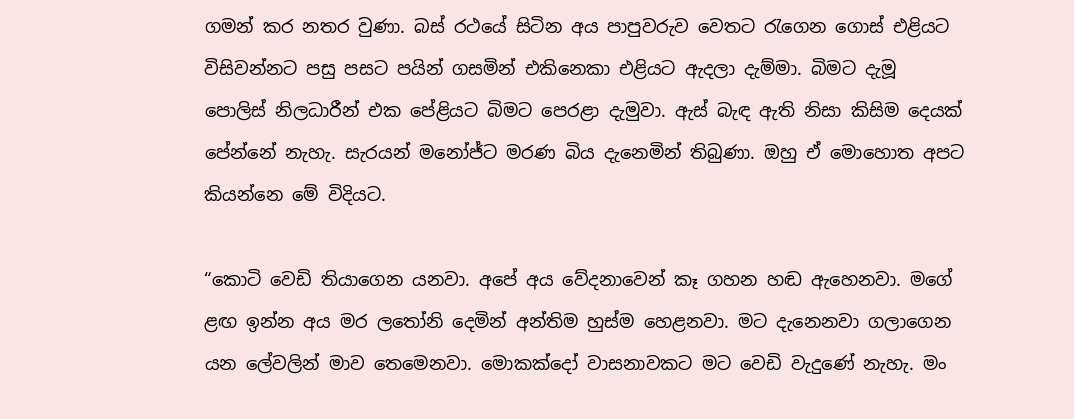ගමන් කර නතර වුණා. බස් රථයේ සිටින අය පාපුවරුව වෙතට රැගෙන ගොස් එළියට විසිවන්නට පසු පසට පයින් ගසමින් එකිනෙකා එළියට ඇදලා දැම්මා. බිමට දැමූ පොලිස් නිලධාරීන් එක පේළියට බිමට පෙරළා දැමුවා. ඇස් බැඳ ඇති නිසා කිසිම දෙයක් පේන්නේ නැහැ. සැරයන් මනෝජ්ට මරණ බිය දැනෙමින් තිබුණා. ඔහු ඒ මොහොත අපට කියන්නෙ මේ විදියට.

“කොටි වෙඩි තියාගෙන යනවා. අපේ අය වේදනාවෙන් කෑ ගහන හඬ ඇහෙනවා. මගේ ළඟ ඉන්න අය මර ලතෝනි දෙමින් අන්තිම හුස්ම හෙළනවා. මට දැනෙනවා ගලාගෙන යන ලේවලින් මාව තෙමෙනවා. මොකක්දෝ වාසනාවකට මට වෙඩි වැදුණේ නැහැ. මං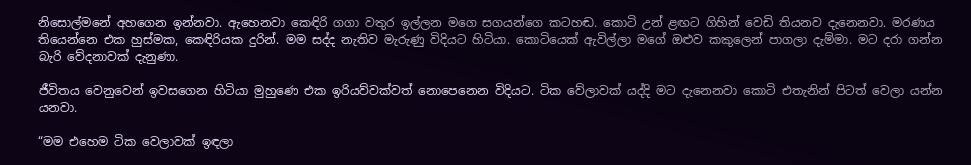නිසොල්මනේ අහගෙන ඉන්නවා. ඇහෙනවා කෙඳිරි ගගා වතුර ඉල්ලන මගෙ සගයන්ගෙ කටහඬ. කොටි උන් ළඟට ගිහින් වෙඩි තියනව දැනෙනවා. මරණය තියෙන්නෙ එක හුස්මක, කෙඳිරියක දුරින්. මම සද්ද නැතිව මැරුණු විදියට හිටියා. කොටියෙක් ඇවිල්ලා මගේ ඔළුව කකුලෙන් පාගලා දැම්මා. මට දරා ගන්න බැරි වේදනාවක් දැනුණා.

ජීවිතය වෙනුවෙන් ඉවසගෙන හිටියා මුහුණෙ එක ඉරියව්වක්වත් නොපෙනෙන විදියට. ටික වේලාවක් යද්දි මට දැනෙනවා කොටි එතැනින් පිටත් වෙලා යන්න යනවා.

“මම එහෙම ටික වෙලාවක් ඉඳලා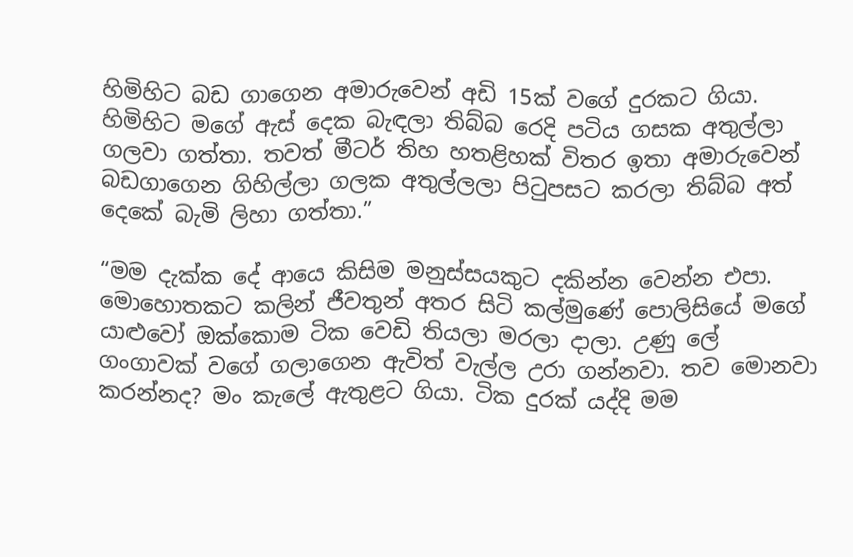හිමිහිට බඩ ගාගෙන අමාරුවෙන් අඩි 15ක් වගේ දුරකට ගියා. හිමිහිට මගේ ඇස් දෙක බැඳලා තිබ්බ රෙදි පටිය ගසක අතුල්ලා ගලවා ගත්තා. තවත් මීටර් තිහ හතළිහක් විතර ඉතා අමාරුවෙන් බඩගාගෙන ගිහිල්ලා ගලක අතුල්ලලා පිටුපසට කරලා තිබ්බ අත් දෙකේ බැමි ලිහා ගත්තා.”

“මම දැක්ක දේ ආයෙ කිසිම මනුස්සයකුට දකින්න වෙන්න එපා. මොහොතකට කලින් ජීවතුන් අතර සිටි කල්මුණේ පොලිසියේ මගේ යාළුවෝ ඔක්කොම ටික වෙඩි තියලා මරලා දාලා. උණු ලේ ගංගාවක් වගේ ගලාගෙන ඇවිත් වැල්ල උරා ගන්නවා. තව මොනවා කරන්නද? මං කැලේ ඇතුළට ගියා. ටික දුරක් යද්දි මම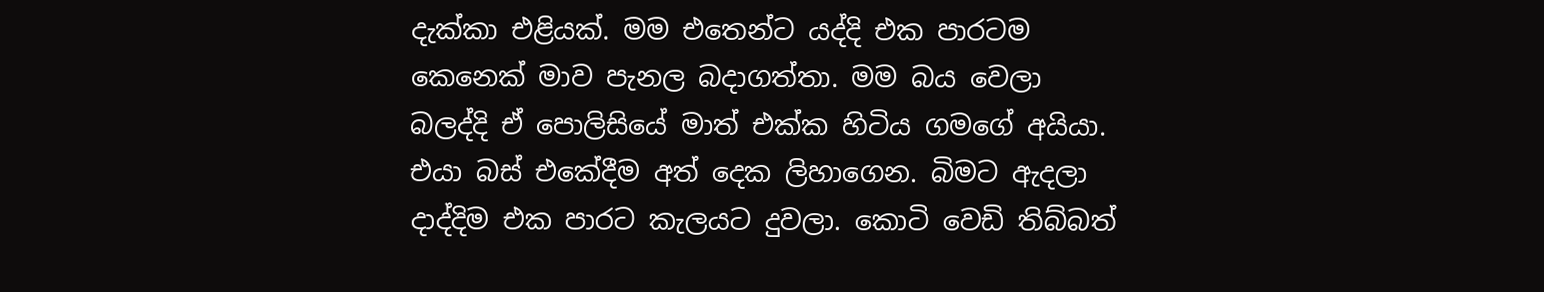දැක්කා එළියක්. මම එතෙන්ට යද්දි එක පාරටම කෙනෙක් මාව පැනල බදාගත්තා. මම බය වෙලා බලද්දි ඒ පොලිසියේ මාත් එක්ක හිටිය ගමගේ අයියා. එයා බස් එකේදීම අත් දෙක ලිහාගෙන. බිමට ඇදලා දාද්දිම එක පාරට කැලයට දුවලා. කොටි වෙඩි තිබ්බත්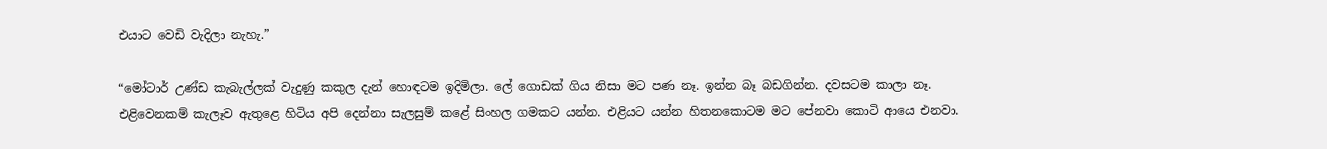එයාට වෙඩි වැදිලා නැහැ.”

“මෝටාර් උණ්ඩ කැබැල්ලක් වැදුණු කකුල දැන් හොඳටම ඉදිමිලා. ලේ ගොඩක් ගිය නිසා මට පණ නෑ. ඉන්න බෑ බඩගින්න. දවසටම කාලා නෑ. එළිවෙනකම් කැලෑව ඇතුළෙ හිටිය අපි දෙන්නා සැලසුම් කළේ සිංහල ගමකට යන්න. එළියට යන්න හිතනකොටම මට පේනවා කොටි ආයෙ එනවා.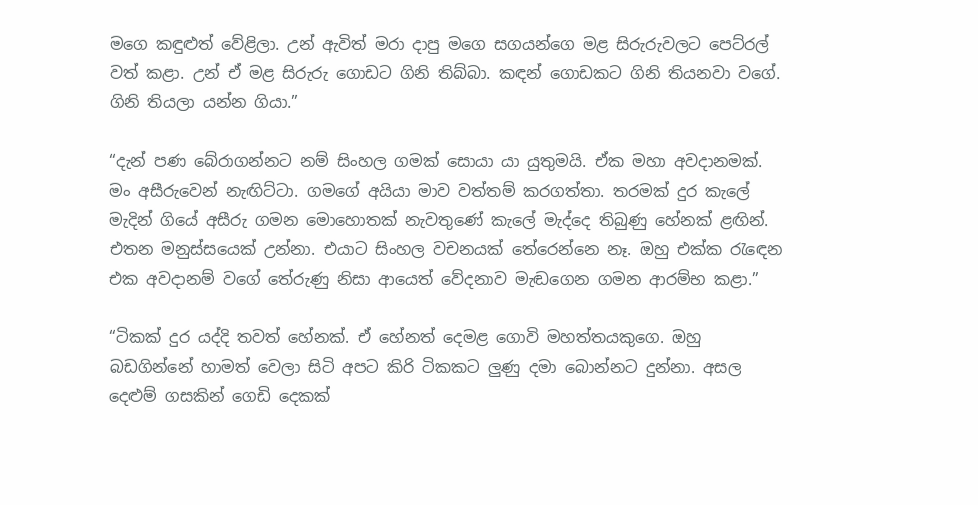මගෙ කඳුළුත් වේළිලා. උන් ඇවිත් මරා දාපු මගෙ සගයන්ගෙ මළ සිරුරුවලට පෙට්රල් වත් කළා. උන් ඒ මළ සිරුරු ගොඩට ගිනි තිබ්බා. කඳන් ගොඩකට ගිනි තියනවා වගේ. ගිනි තියලා යන්න ගියා.”

“දැන් පණ බේරාගන්නට නම් සිංහල ගමක් සොයා යා යුතුමයි. ඒක මහා අවදානමක්. මං අසීරුවෙන් නැඟිට්ටා. ගමගේ අයියා මාව වත්තම් කරගත්තා. තරමක් දුර කැලේ මැදින් ගියේ අසීරු ගමන මොහොතක් නැවතුණේ කැලේ මැද්දෙ තිබුණු හේනක් ළඟින්. එතන මනුස්සයෙක් උන්නා. එයාට සිංහල වචනයක් තේරෙන්නෙ නෑ. ඔහු එක්ක රැඳෙන එක අවදානම් වගේ තේරුණු නිසා ආයෙත් වේදනාව මැඬගෙන ගමන ආරම්භ කළා.”

“ටිකක් දුර යද්දි තවත් හේනක්. ඒ හේනත් දෙමළ ගොවි මහත්තයකුගෙ. ඔහු බඩගින්නේ හාමත් වෙලා සිටි අපට කිරි ටිකකට ලුණු දමා බොන්නට දුන්නා. අසල දෙළුම් ගසකින් ගෙඩි දෙකක්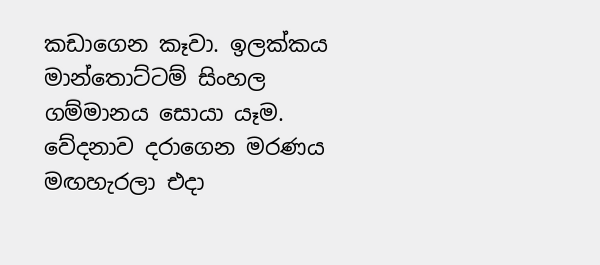කඩාගෙන කෑවා. ඉලක්කය මාන්තොට්ටම් සිංහල ගම්මානය සොයා යෑම. වේදනාව දරාගෙන මරණය මඟහැරලා එදා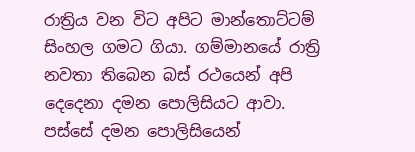රාත්‍රිය වන විට අපිට මාන්තොට්ටම් සිංහල ගමට ගියා. ගම්මානයේ රාත්‍රි නවතා තිබෙන බස් රථයෙන් අපි දෙදෙනා දමන පොලිසියට ආවා. පස්සේ දමන පොලිසියෙන්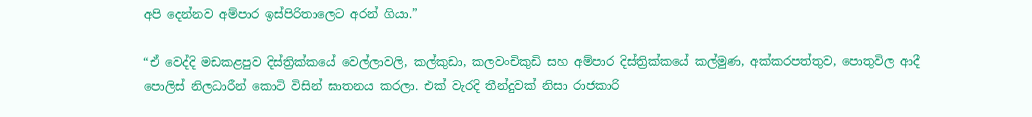අපි දෙන්නව අම්පාර ඉස්පිරිතාලෙට අරන් ගියා.”

“ඒ වෙද්දි මඩකළපුව දිස්ත්‍රික්කයේ වෙල්ලාවලි, කල්කුඩා, කලවංචිකුඩි සහ අම්පාර දිස්ත්‍රික්කයේ කල්මුණ, අක්කරපත්තුව, පොතුවිල ආදී පොලිස් නිලධාරීන් කොටි විසින් ඝාතනය කරලා. එක් වැරදි තීන්දුවක් නිසා රාජකාරි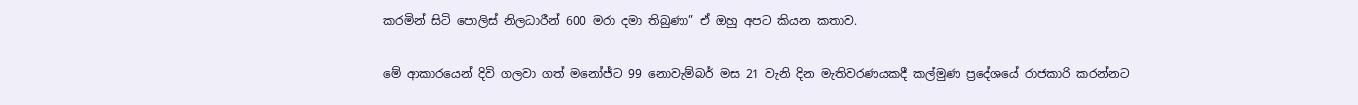කරමින් සිටි පොලිස් නිලධාරීන් 600 මරා දමා තිබුණා” ඒ ඔහු අපට කියන කතාව.

මේ ආකාරයෙන් දිවි ගලවා ගත් මනෝජ්ට 99 නොවැම්බර් මස 21 වැනි දින මැතිවරණයකදී කල්මුණ ප්‍රදේශයේ රාජකාරි කරන්නට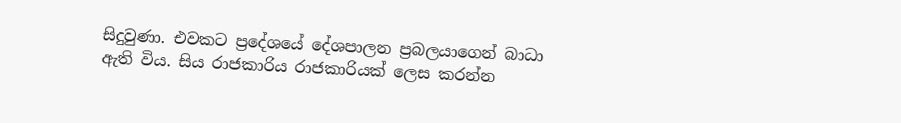සිදුවුණා. එවකට ප්‍රදේශයේ දේශපාලන ප්‍රබලයාගෙන් බාධා ඇති විය. සිය රාජකාරිය රාජකාරියක් ලෙස කරන්න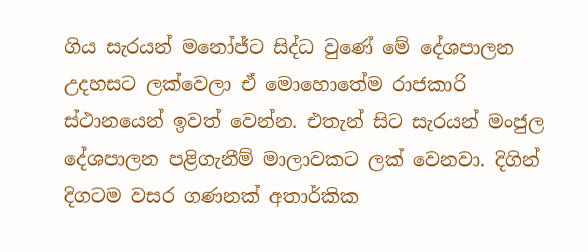ගිය සැරයන් මනෝජ්ට සිද්ධ වුණේ මේ දේශපාලන උදහසට ලක්වෙලා ඒ මොහොතේම රාජකාරි ස්ථානයෙන් ඉවත් වෙන්න. එතැන් සිට සැරයන් මංජුල දේශපාලන පළිගැනීම් මාලාවකට ලක් වෙනවා. දිගින් දිගටම වසර ගණනක් අතාර්කික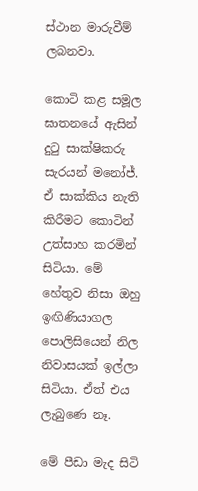ස්ථාන මාරුවීම් ලබනවා.

කොටි කළ සමූල ඝාතනයේ ඇසින් දුටු සාක්ෂිකරු සැරයන් මනෝජ්. ඒ සාක්කිය නැති කිරීමට කොටින් උත්සාහ කරමින් සිටියා. මේ හේතුව නිසා ඔහු ඉඟිණියාගල පොලිසියෙන් නිල නිවාසයක් ඉල්ලා සිටියා. ඒත් එය ලැබුණෙ නෑ.

මේ පීඩා මැද සිටි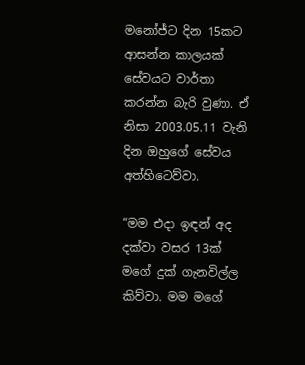මනෝජ්ට දින 15කට ආසන්න කාලයක් සේවයට වාර්තා කරන්න බැරි වුණා. ඒ නිසා 2003.05.11 වැනි දින ඔහුගේ සේවය අත්හිටෙව්වා.

“මම එදා ඉඳන් අද දක්වා වසර 13ක් මගේ දුක් ගැනවිල්ල කිව්වා. මම මගේ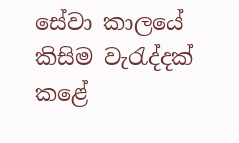සේවා කාලයේ කිසිම වැරැද්දක් කළේ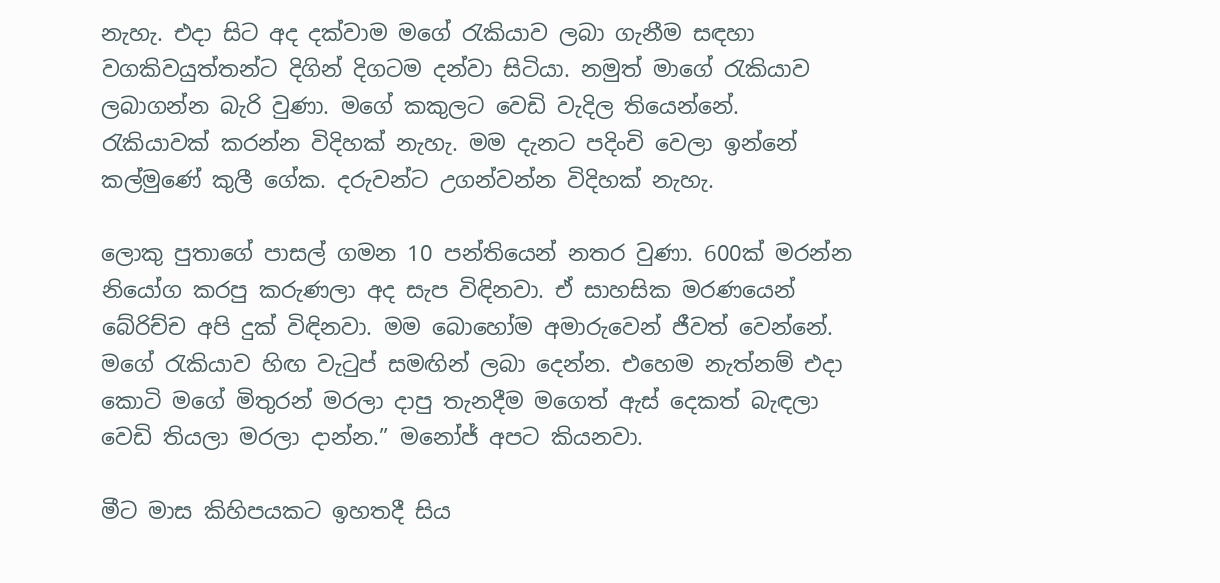නැහැ. එදා සිට අද දක්වාම මගේ රැකියාව ලබා ගැනීම සඳහා වගකිවයුත්තන්ට දිගින් දිගටම දන්වා සිටියා. නමුත් මාගේ රැකියාව ලබාගන්න බැරි වුණා. මගේ කකුලට වෙඩි වැදිල තියෙන්නේ. රැකියාවක් කරන්න විදිහක් නැහැ. මම දැනට පදිංචි වෙලා ඉන්නේ කල්මුණේ කුලී ගේක. දරුවන්ට උගන්වන්න විදිහක් නැහැ.

ලොකු පුතාගේ පාසල් ගමන 10 පන්තියෙන් නතර වුණා. 600ක් මරන්න නියෝග කරපු කරුණලා අද සැප විඳිනවා. ඒ සාහසික මරණයෙන් බේරිච්ච අපි දුක් විඳිනවා. මම බොහෝම අමාරුවෙන් ජීවත් වෙන්නේ. මගේ රැකියාව හිඟ වැටුප් සමඟින් ලබා දෙන්න. එහෙම නැත්නම් එදා කොටි මගේ මිතුරන් මරලා දාපු තැනදීම මගෙත් ඇස් දෙකත් බැඳලා වෙඩි තියලා මරලා දාන්න.” මනෝජ් අපට කියනවා.

මීට මාස කිහිපයකට ඉහතදී සිය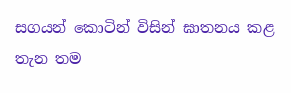සගයන් කොටින් විසින් ඝාතනය කළ තැන තම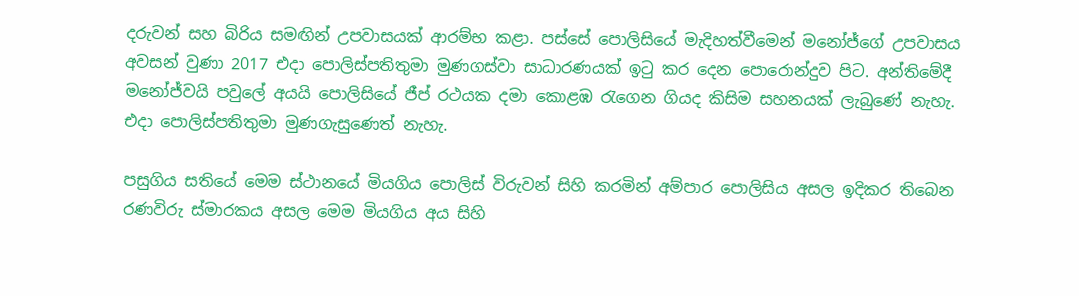දරුවන් සහ බිරිය සමඟින් උපවාසයක් ආරම්භ කළා. පස්සේ පොලිසියේ මැදිහත්වීමෙන් මනෝජ්ගේ උපවාසය අවසන් වුණා 2017 එදා පොලිස්පතිතුමා මුණගස්වා සාධාරණයක් ඉටු කර දෙන පොරොන්දුව පිට. අන්තිමේදී මනෝජ්වයි පවුලේ අයයි පොලිසියේ ජීප් රථයක දමා කොළඹ රැගෙන ගියද කිසිම සහනයක් ලැබුණේ නැහැ. එදා පොලිස්පතිතුමා මුණගැසුණෙත් නැහැ.

පසුගිය සතියේ මෙම ස්ථානයේ මියගිය පොලිස් විරුවන් සිහි කරමින් අම්පාර පොලිසිය අසල ඉදිකර තිබෙන රණවිරු ස්මාරකය අසල මෙම මියගිය අය සිහි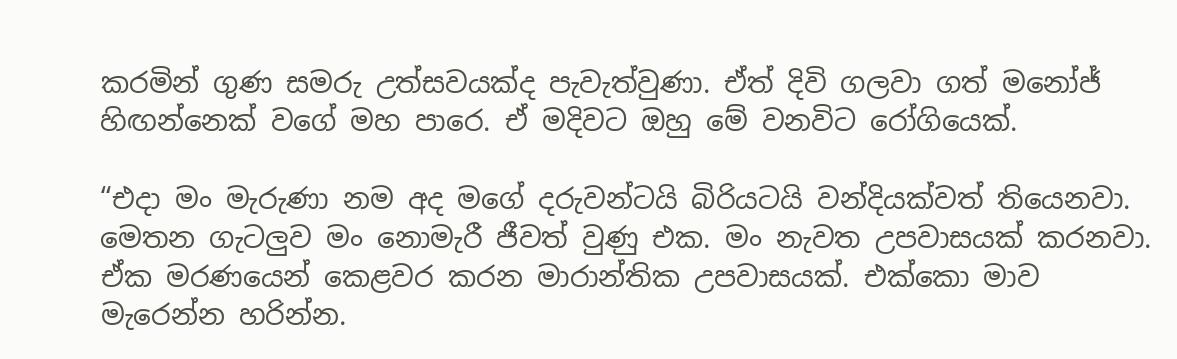කරමින් ගුණ සමරු උත්සවයක්ද පැවැත්වුණා. ඒත් දිවි ගලවා ගත් මනෝජ් හිඟන්නෙක් වගේ මහ පාරෙ. ඒ මදිවට ඔහු මේ වනවිට රෝගියෙක්.

“එදා මං මැරුණා නම අද මගේ දරුවන්ටයි බිරියටයි වන්දියක්වත් තියෙනවා. මෙතන ගැටලුව මං නොමැරී ජීවත් වුණු එක. මං නැවත උපවාසයක් කරනවා. ඒක මරණයෙන් කෙළවර කරන මාරාන්තික උපවාසයක්. එක්කො මාව මැරෙන්න හරින්න.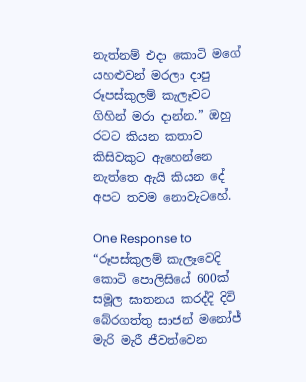නැත්නම් එදා කොටි මගේ යහළුවන් මරලා දාපු රූපස්කුලම් කැලෑවට ගිහින් මරා දාන්න.” ඔහු රටට කියන කතාව කිසිවකුට ඇහෙන්නෙ නැත්තෙ ඇයි කියන දේ අපට තවම නොවැටහේ.

One Response to “රූපස්කුලම් කැලෑවෙදි කොටි පොලිසියේ 600ක් සමූල ඝාතනය කරද්දි දිවි බේරගත්තු සාජන් මනෝජ් මැරි මැරී ජීවත්වෙන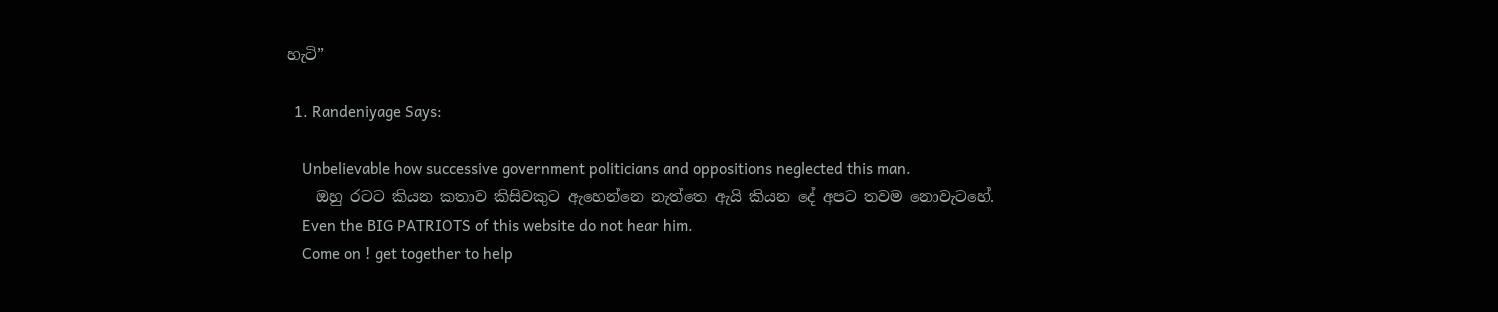හැටි”

  1. Randeniyage Says:

    Unbelievable how successive government politicians and oppositions neglected this man.
    ඔහු රටට කියන කතාව කිසිවකුට ඇහෙන්නෙ නැත්තෙ ඇයි කියන දේ අපට තවම නොවැටහේ.
    Even the BIG PATRIOTS of this website do not hear him.
    Come on ! get together to help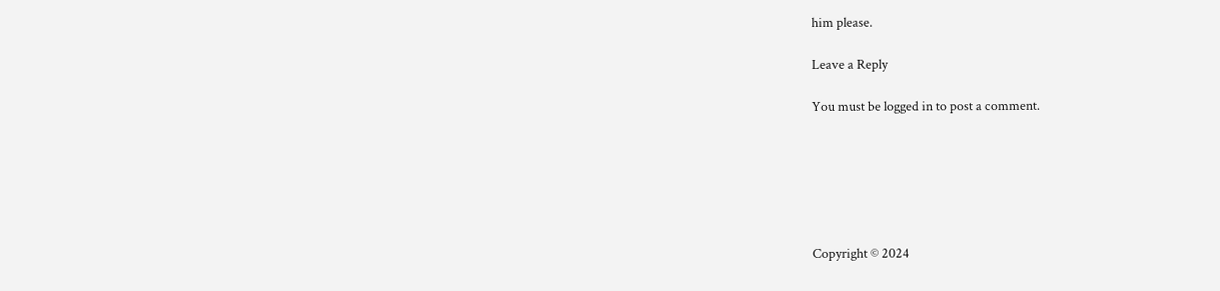him please.

Leave a Reply

You must be logged in to post a comment.






Copyright © 2024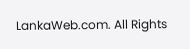LankaWeb.com. All Rights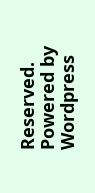Reserved. Powered by Wordpress